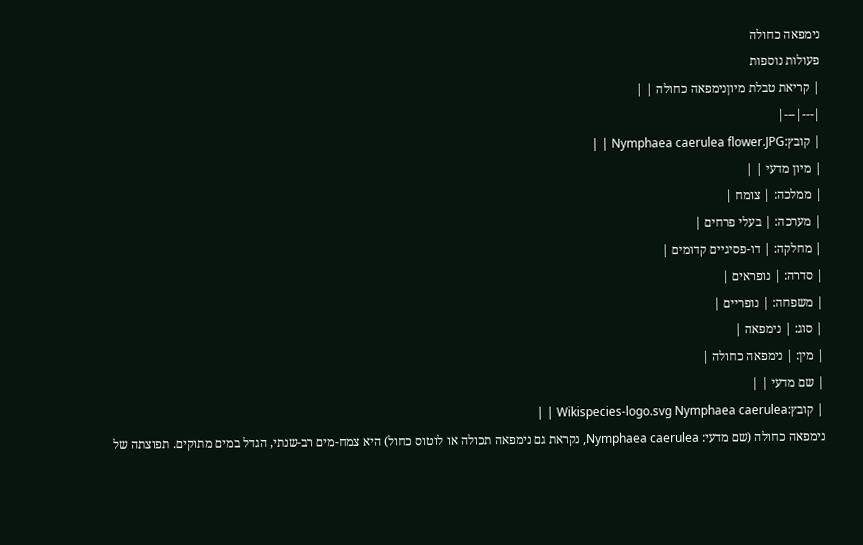נימפאה כחולה
פעולות נוספות
| קריאת טבלת מיוןנימפאה כחולה | |
|---|---|
| קובץ:Nymphaea caerulea flower.JPG | |
| מיון מדעי | |
| ממלכה: | צומח |
| מערכה: | בעלי פרחים |
| מחלקה: | דו-פסיגיים קדומים |
| סדרה: | נופראים |
| משפחה: | נופריים |
| סוג: | נימפאה |
| מין: | נימפאה כחולה |
| שם מדעי | |
| קובץ:Wikispecies-logo.svg Nymphaea caerulea | |
נימפאה כחולה (שם מדעי: Nymphaea caerulea, נקראת גם נימפאה תכולה או לוטוס כחול) היא צמח-מים רב-שנתי, הגדל במים מתוקים. תפוצתה של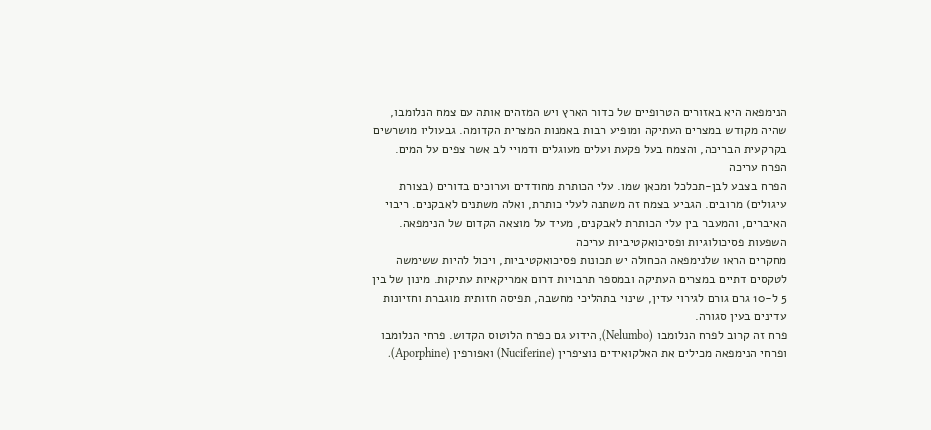הנימפאה היא באזורים הטרופיים של כדור הארץ ויש המזהים אותה עם צמח הנלומבו, שהיה מקודש במצרים העתיקה ומופיע רבות באמנות המצרית הקדומה. גבעוליו מושרשים בקרקעית הבריכה, והצמח בעל פקעת ועלים מעוגלים ודמויי לב אשר צפים על המים.
הפרח עריכה
הפרח בצבע לבן-תכלכל ומכאן שמו. עלי הכותרת מחודדים וערוכים בדורים (בצורת עיגולים) מרובים. הגביע בצמח זה משתנה לעלי כותרת, ואלה משתנים לאבקנים. ריבוי האיברים, והמעבר בין עלי הכותרת לאבקנים, מעיד על מוצאה הקדום של הנימפאה.
השפעות פסיכולוגיות ופסיכואקטיביות עריכה
מחקרים הראו שלנימפאה הכחולה יש תכונות פסיכואקטיביות, ויכול להיות ששימשה לטקסים דתיים במצרים העתיקה ובמספר תרבויות דרום אמריקאיות עתיקות. מינון של בין 5 ל-10 גרם גורם לגירוי עדין, שינוי בתהליכי מחשבה, תפיסה חזותית מוגברת וחזיונות עדינים בעין סגורה.
פרח זה קרוב לפרח הנלומבו (Nelumbo), הידוע גם כפרח הלוטוס הקדוש. פרחי הנלומבו ופרחי הנימפאה מכילים את האלקואידים נוציפרין (Nuciferine) ואפורפין (Aporphine).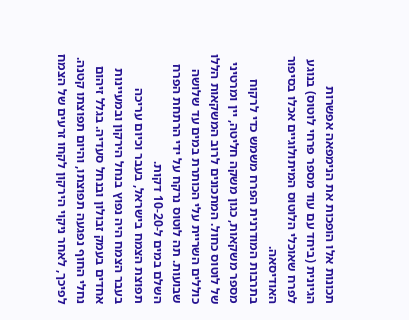תכונות אלו הופכות את הנימפאה אפשרות הגיונית (ביחד עם עוד מספר פרחי לוטוס) בנוגע לפרח שאוכלי הלוטוס המיתולוגיים אכלו בסיפור האודיסאה.
בתרבות המודרנית הפרח משמש כדי לרקוח מספר משקאות, כגון משקה חליטה, יין ומרטיני של לוטוס כחול. המתכונים לרוב המשקאות הללו כוללים השריית עלי הכותרת במים עד שלושה שבועות. תה לוטוס נרקח על ידי הרתחת הפרח השלם במים ל-10-20 דקות.
תפוצת הצמח בישראל, בעבר וכיום עריכה
בעבר הצמח היה נפוץ בנחל הירקון ובמעיינות אחדים בעמק זבולון ובנחל סעדיה. בגלל זיהום נחלי החוף נפגעה תפוצתו, והיום תפוצתו קטנה. לפיכך, לאחר ניקוי הירקון לקחו זרעים של הצמח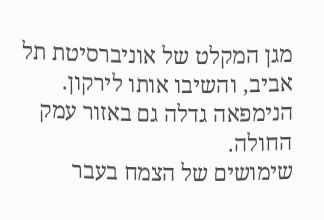מגן המקלט של אוניברסיטת תל אביב, והשיבו אותו לירקון. הנימפאה גדלה גם באזור עמק החולה.
שימושים של הצמח בעבר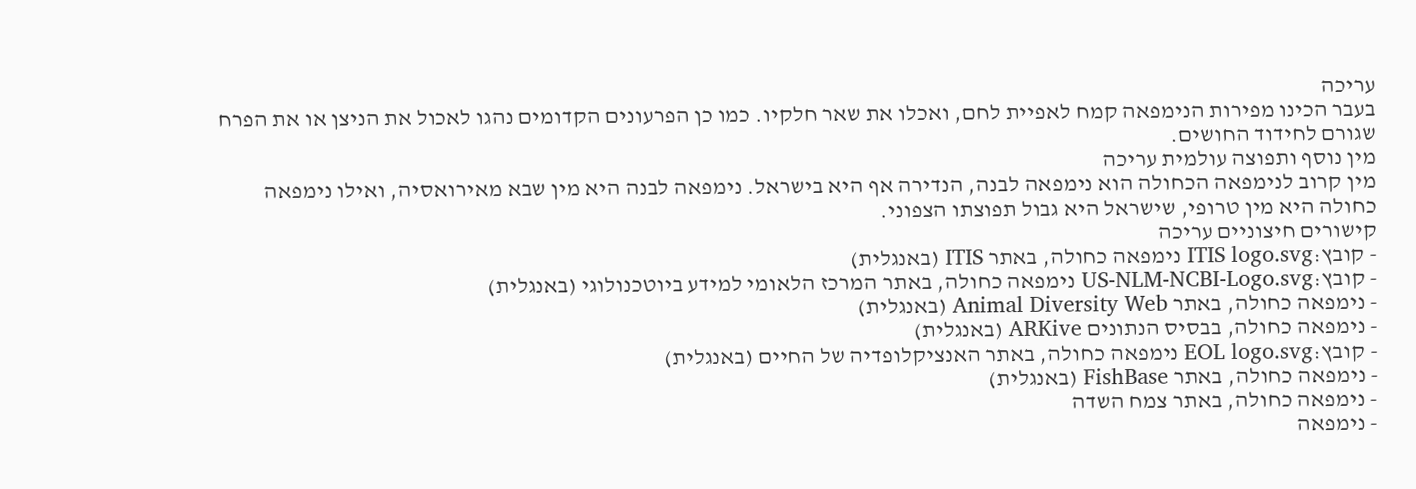עריכה
בעבר הכינו מפירות הנימפאה קמח לאפיית לחם, ואכלו את שאר חלקיו. כמו כן הפרעונים הקדומים נהגו לאכול את הניצן או את הפרח שגורם לחידוד החושים.
מין נוסף ותפוצה עולמית עריכה
מין קרוב לנימפאה הכחולה הוא נימפאה לבנה, הנדירה אף היא בישראל. נימפאה לבנה היא מין שבא מאירואסיה, ואילו נימפאה כחולה היא מין טרופי, שישראל היא גבול תפוצתו הצפוני.
קישורים חיצוניים עריכה
- קובץ:ITIS logo.svg נימפאה כחולה, באתר ITIS (באנגלית)
- קובץ:US-NLM-NCBI-Logo.svg נימפאה כחולה, באתר המרכז הלאומי למידע ביוטכנולוגי (באנגלית)
- נימפאה כחולה, באתר Animal Diversity Web (באנגלית)
- נימפאה כחולה, בבסיס הנתונים ARKive (באנגלית)
- קובץ:EOL logo.svg נימפאה כחולה, באתר האנציקלופדיה של החיים (באנגלית)
- נימפאה כחולה, באתר FishBase (באנגלית)
- נימפאה כחולה, באתר צמח השדה
- נימפאה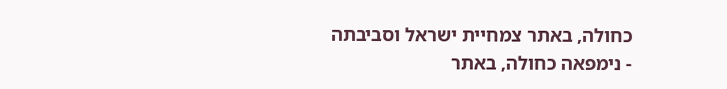כחולה, באתר צמחיית ישראל וסביבתה
- נימפאה כחולה, באתר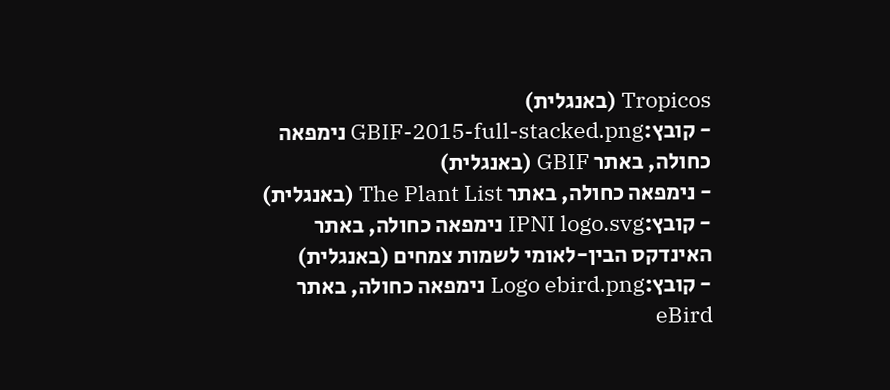Tropicos (באנגלית)
- קובץ:GBIF-2015-full-stacked.png נימפאה כחולה, באתר GBIF (באנגלית)
- נימפאה כחולה, באתר The Plant List (באנגלית)
- קובץ:IPNI logo.svg נימפאה כחולה, באתר האינדקס הבין-לאומי לשמות צמחים (באנגלית)
- קובץ:Logo ebird.png נימפאה כחולה, באתר eBird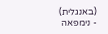(באנגלית)
- נימפאה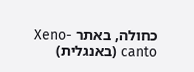כחולה, באתר Xeno-canto (באנגלית)